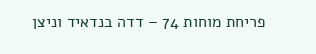פריחת מוחות 74 – דדה בנדאיד וניצן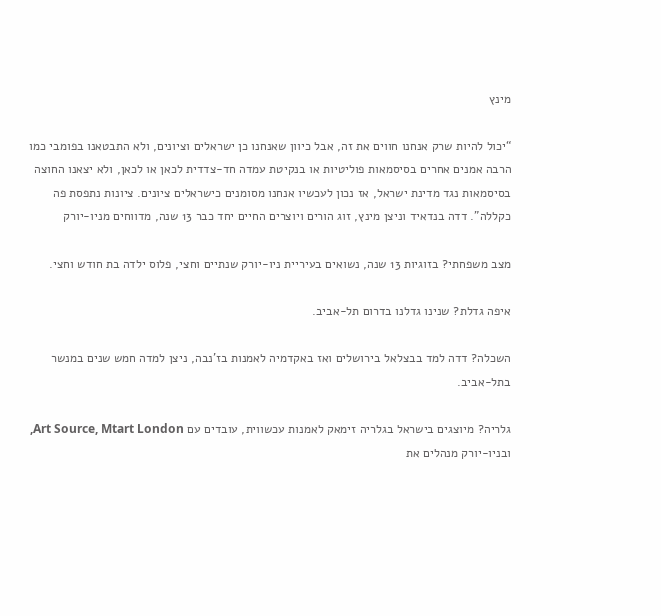מינץ

“יכול להיות שרק אנחנו חווים את זה, אבל כיוון שאנחנו כן ישראלים וציונים, ולא התבטאנו בפומבי כמו הרבה אמנים אחרים בסיסמאות פוליטיות או בנקיטת עמדה חד-צדדית לכאן או לכאן, ולא יצאנו החוצה בסיסמאות נגד מדינת ישראל, אז נכון לעכשיו אנחנו מסומנים כישראלים ציונים. ציונות נתפסת פה כקללה”. דדה בנדאיד וניצן מינץ, זוג הורים ויוצרים החיים יחד כבר 13 שנה, מדווחים מניו-יורק

מצב משפחתי? בזוגיות 13 שנה, נשואים בעיריית ניו-יורק שנתיים וחצי, פלוס ילדה בת חודש וחצי.

איפה גדלת? שנינו גדלנו בדרום תל-אביב.

השכלה? דדה למד בבצלאל בירושלים ואז באקדמיה לאמנות בז’נבה, ניצן למדה חמש שנים במנשר בתל-אביב.

גלריה? מיוצגים בישראל בגלריה זימאק לאמנות עכשווית, עובדים עם Art Source, Mtart London, ובניו-יורק מנהלים את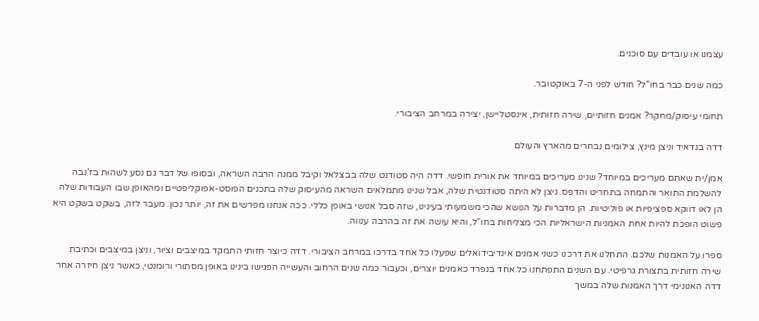עצמנו או עובדים עם סוכנים.

כמה שנים כבר בחו”ל? חודש לפני ה-7 באוקטובר.

תחומי עיסוק/מחקר? אמנים חזותיים, שירה חזותית, אינסטליישן, יצירה במרחב הציבורי.

דדה בנדאיד וניצן מינץ, צילומים נבחרים מהארץ והעולם

אמן/ית שאתם מעריכים במיוחד? שנינו מעריכים במיוחד את אורית חופשי. דדה היה סטודנט שלה בבצלאל וקיבל ממנה הרבה השראה, ובסופו של דבר גם נסע לשהות בז’נבה להשלמת התואר והתמחה בתחריט והדפס. ניצן לא היתה סטודנטית שלה, אבל שנינו מתמלאים השראה מהעיסוק שלה בתכנים הפוסט-אפוקליפטיים ומהאופן שבו העבודות שלה הן לאו דווקא ספציפיות או פוליטיות. הן מדברות על הנושא שהכי משמעותי בעינינו, שזה סבל אנושי באופן כללי. ככה אנחנו מפרשים את זה, יותר נכון. מעבר לזה, בשקט בשקט היא פשוט הופכת להיות אחת האמניות הישראליות הכי מצליחות בחו”ל, והיא עושה את זה בהרבה ענווה.

ספרו על האמנות שלכם. התחלנו את דרכנו כשני אמנים אינדיבידואלים שפעלו כל אחד בדרכו במרחב הציבורי. דדה כיוצר חזותי התמקד במיצבים וציור, וניצן במיצבים וכתיבת שירה חזותית בתצורת גרפיטי. עם השנים התפתחנו כל אחד בנפרד כאמנים יוצרים, וכעבור כמה שנים הרחוב והעשייה הפגישו בינינו באופן מסתורי ורומנטי, כאשר ניצן חיזרה אחר דדה האנונימי דרך האמנות שלה במשך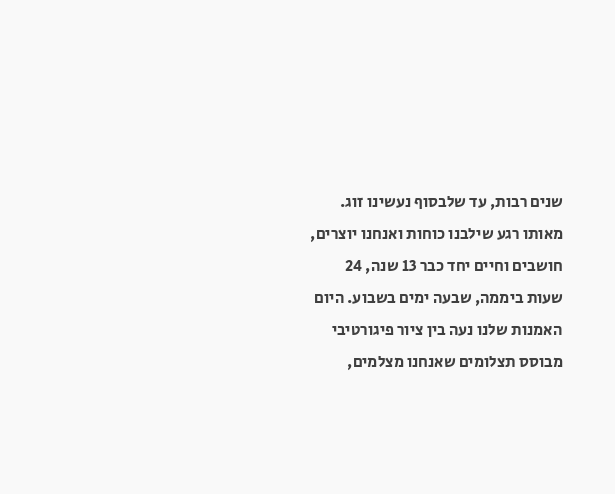שנים רבות, עד שלבסוף נעשינו זוג. מאותו רגע שילבנו כוחות ואנחנו יוצרים, חושבים וחיים יחד כבר 13 שנה, 24 שעות ביממה, שבעה ימים בשבוע. היום האמנות שלנו נעה בין ציור פיגורטיבי מבוסס תצלומים שאנחנו מצלמים,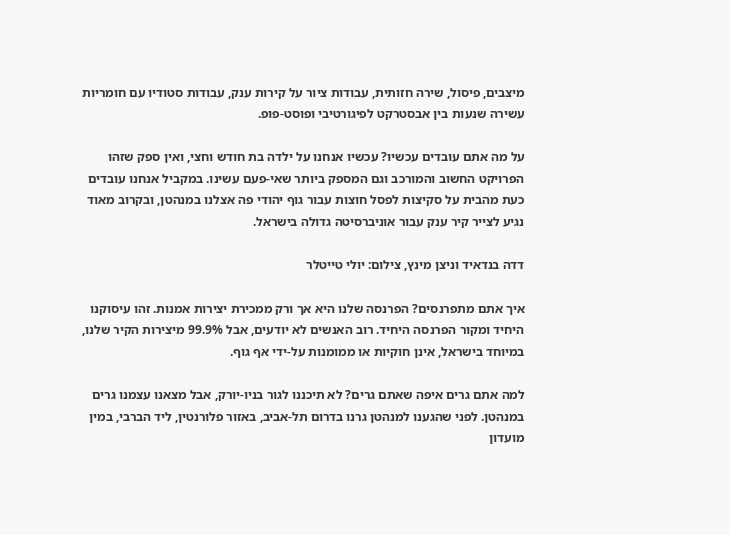מיצבים, פיסול, שירה חזותית, עבודות ציור על קירות ענק, עבודות סטודיו עם חומריות עשירה שנעות בין אבסטרקט לפיגורטיבי ופוסט-פופ.

על מה אתם עובדים עכשיו? עכשיו אנחנו על ילדה בת חודש וחצי, ואין ספק שזהו הפרויקט החשוב והמורכב וגם המספק ביותר שאי-פעם עשינו. במקביל אנחנו עובדים כעת מהבית על סקיצות לפסל חוצות עבור גוף יהודי פה אצלנו במנהטן, ובקרוב מאוד נגיע לצייר קיר ענק עבור אוניברסיטה גדולה בישראל.

דדה בנדאיד וניצן מינץ, צילום: יולי טייטלר

איך אתם מתפרנסים? הפרנסה שלנו היא אך ורק ממכירת יצירות אמנות. זהו עיסוקנו היחיד ומקור הפרנסה היחיד. רוב האנשים לא יודעים, אבל 99.9% מיצירות הקיר שלנו, במיוחד בישראל, אינן חוקיות או ממומנות על-ידי אף גוף.

למה אתם גרים איפה שאתם גרים? לא תיכננו לגור בניו-יורק, אבל מצאנו עצמנו גרים במנהטן. לפני שהגענו למנהטן גרנו בדרום תל-אביב, באזור פלורנטין, ליד הברבי, במין מועדון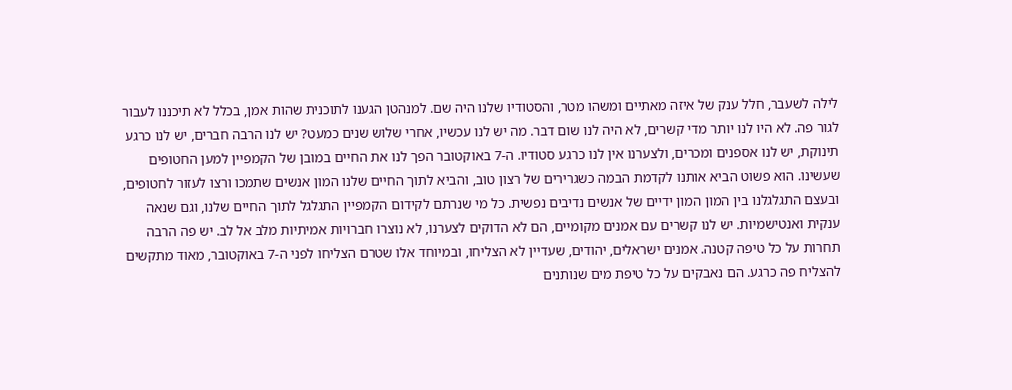לילה לשעבר, חלל ענק של איזה מאתיים ומשהו מטר, והסטודיו שלנו היה שם. למנהטן הגענו לתוכנית שהות אמן, בכלל לא תיכננו לעבור לגור פה. לא היו לנו יותר מדי קשרים, לא היה לנו שום דבר. מה יש לנו עכשיו, אחרי שלוש שנים כמעט? יש לנו הרבה חברים, יש לנו כרגע תינוקת, יש לנו אספנים ומכרים, ולצערנו אין לנו כרגע סטודיו. ה-7 באוקטובר הפך לנו את החיים במובן של הקמפיין למען החטופים שעשינו. הוא פשוט הביא אותנו לקדמת הבמה כשגרירים של רצון טוב, והביא לתוך החיים שלנו המון אנשים שתמכו ורצו לעזור לחטופים, ובעצם התגלגלנו בין המון המון ידיים של אנשים נדיבים נפשית. כל מי שנרתם לקידום הקמפיין התגלגל לתוך החיים שלנו, וגם שנאה ענקית ואנטישמיות. יש לנו קשרים עם אמנים מקומיים, הם לא הדוקים לצערנו, לא נוצרו חברויות אמיתיות מלב אל לב. יש פה הרבה תחרות על כל טיפה קטנה. אמנים ישראלים, יהודים, שעדיין לא הצליחו, ובמיוחד אלו שטרם הצליחו לפני ה-7 באוקטובר, מאוד מתקשים להצליח פה כרגע. הם נאבקים על כל טיפת מים שנותנים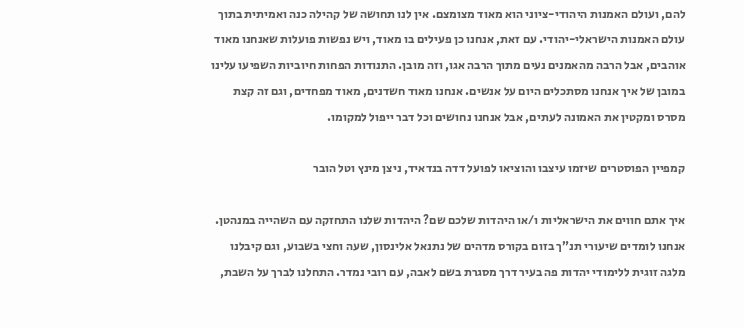להם, ועולם האמנות היהודי-ציוני הוא מאוד מצומצם. אין לנו תחושה של קהילה כנה ואמיתית בתוך עולם האמנות הישראלי-יהודי. עם זאת, אנחנו כן פעילים בו מאוד, ויש נפשות פועלות שאנחנו מאוד אוהבים, אבל הרבה מהאמנים נעים מתוך הרבה אגו, וזה מובן. התנודות הפחות חיוביות השפיעו עלינו במובן של איך אנחנו מסתכלים היום על אנשים. אנחנו מאוד חשדנים, מאוד מפחדים, וגם זה קצת מסרס ומקטין את האמונה לעתים, אבל אנחנו נחושים וכל דבר ייפול למקומו.

קמפיין הפוסטרים שיזמו עיצבו והוציאו לפועל דדה בנדאיד, ניצן מינץ וטל הובר

איך אתם חווים את הישראליות ו/או היהדות שלכם שם? היהדות שלנו התחזקה עם השהייה במנהטן. אנחנו לומדים שיעורי תנ”ך בזום בקורס מדהים של נתנאל אלינסון, שעה וחצי בשבוע, וגם קיבלנו מלגה זוגית ללימודי יהדות פה בעיר דרך מסגרת בשם לאבה, עם רובי נמדר. התחלנו לברך על השבת,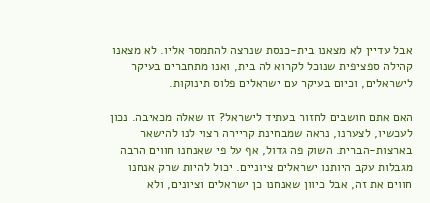אבל עדיין לא מצאנו בית-כנסת שנרצה להתמסר אליו. לא מצאנו קהילה ספציפית שנוכל לקרוא לה בית, ואנו מתחברים בעיקר לישראלים, וכיום בעיקר עם ישראלים פלוס תינוקות.

האם אתם חושבים לחזור בעתיד לישראל? זו שאלה מכאיבה. נכון לעכשיו, לצערנו, נראה שמבחינת קריירה רצוי לנו להישאר בארצות-הברית. השוק פה גדול, אף על פי שאנחנו חווים הרבה מגבלות עקב היותנו ישראלים ציוניים. יכול להיות שרק אנחנו חווים את זה, אבל כיוון שאנחנו כן ישראלים וציונים, ולא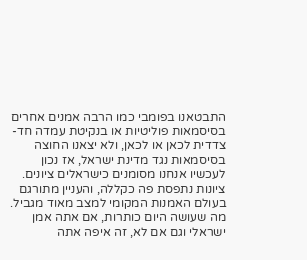התבטאנו בפומבי כמו הרבה אמנים אחרים בסיסמאות פוליטיות או בנקיטת עמדה חד-צדדית לכאן או לכאן, ולא יצאנו החוצה בסיסמאות נגד מדינת ישראל, אז נכון לעכשיו אנחנו מסומנים כישראלים ציונים. ציונות נתפסת פה כקללה, והעניין מתורגם בעולם האמנות המקומי למצב מאוד מגביל. מה שעושה היום כותרות, אם אתה אמן ישראלי וגם אם לא, זה איפה אתה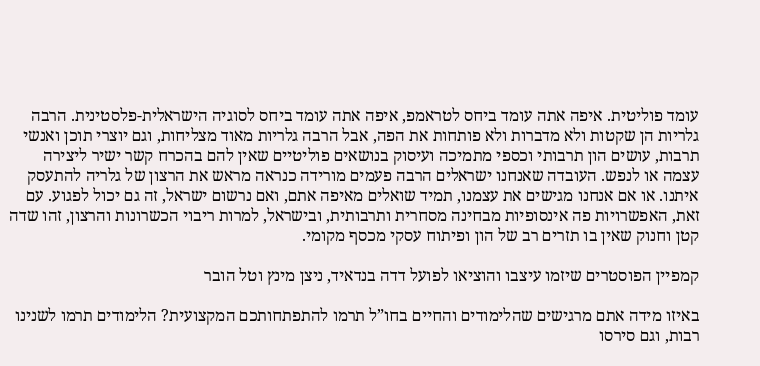עומד פוליטית. איפה אתה עומד ביחס לטראמפ, איפה אתה עומד ביחס לסוגיה הישראלית-פלסטינית. הרבה גלריות הן שקטות ולא מדברות ולא פותחות את הפה, אבל הרבה גלריות מאוד מצליחות, וגם יוצרי תוכן ואנשי תרבות, עושים הון תרבותי וכספי מתמיכה ועיסוק בנושאים פוליטיים שאין להם בהכרח קשר ישיר ליצירה עצמה או לנפש. העובדה שאנחנו ישראלים הרבה פעמים מורידה כנראה מראש את הרצון של גלריה להתעסק איתנו. או אם אנחנו מגישים את עצמנו, תמיד שואלים מאיפה אתם, ואם נרשום ישראל, זה גם יכול לפגוע. עם זאת, האפשרויות פה אינסופיות מבחינה מסחרית ותרבותית, ובישראל, למרות ריבוי הכשרונות והרצון, זהו שדה קטן וחנוק שאין בו תזרים רב של הון ופיתוח עסקי מכסף מקומי.

קמפיין הפוסטרים שיזמו עיצבו והוציאו לפועל דדה בנדאיד, ניצן מינץ וטל הובר

באיזו מידה אתם מרגישים שהלימודים והחיים בחו”ל תרמו להתפתחותכם המקצועית? הלימודים תרמו לשנינו רבות, וגם סירסו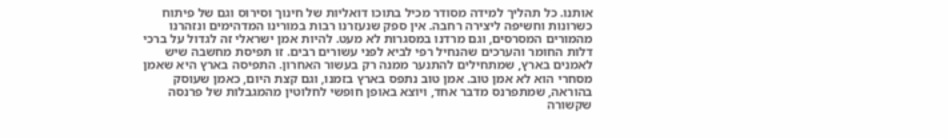אותנו. כל תהליך למידה מסודר מכיל בתוכו דואליות של חינוך וסירוס וגם של פיתוח כשרונות וחשיפה ליצירה רחבה. אין ספק שנעזרנו רבות במורינו המדהימים ונזהרנו מהמורים המסרסים, וגם מרדנו במסגרות לא מעט. להיות אמן ישראלי זה לגדול על ברכי דלות החומר והערכים שהנחיל רפי לביא לפני עשורים רבים. זו תפיסת מחשבה שיש לאמנים בארץ, שמתחילים להתנער ממנה רק בעשור האחרון. התפיסה בארץ היא שאמן מסחרי הוא לא אמן טוב. אמן טוב נתפס בארץ בזמנו, וגם קצת היום, כאמן שעוסק בהוראה, שמתפרנס מדבר אחד, ויוצא באופן חופשי לחלוטין מהמגבלות של פרנסה שקשורה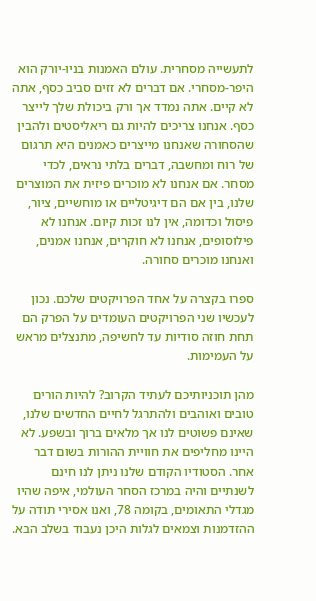לתעשייה מסחרית. עולם האמנות בניו-יורק הוא היפר-מסחרי. אם דברים לא זזים סביב כסף, אתה לא קיים. אתה נמדד אך ורק ביכולת שלך לייצר כסף. אנחנו צריכים להיות גם ריאליסטים ולהבין שהסחורה שאנחנו מייצרים כאמנים היא תרגום של רוח ומחשבה, דברים בלתי נראים, לכדי מסחר. אם אנחנו לא מוכרים פיזית את המוצרים שלנו, בין אם הם דיגיטליים או מוחשיים, ציור, פיסול וכדומה, אין לנו זכות קיום. אנחנו לא פילוסופים, אנחנו לא חוקרים, אנחנו אמנים, ואנחנו מוכרים סחורה.

ספרו בקצרה על אחד הפרויקטים שלכם. נכון לעכשיו שני הפרויקטים העומדים על הפרק הם תחת חוזה סודיות עד לחשיפה, מתנצלים מראש על העמימות.

מהן תוכניותיכם לעתיד הקרוב? להיות הורים טובים ואוהבים ולהתרגל לחיים החדשים שלנו, שאינם פשוטים לנו אך מלאים ברוך ובשפע. לא היינו מחליפים את חוויית ההורות בשום דבר אחר. הסטודיו הקודם שלנו ניתן לנו חינם לשנתיים והיה במרכז הסחר העולמי, איפה שהיו מגדלי התאומים, בקומה 78, ואנו אסירי תודה על ההזדמנות וצמאים לגלות היכן נעבוד בשלב הבא.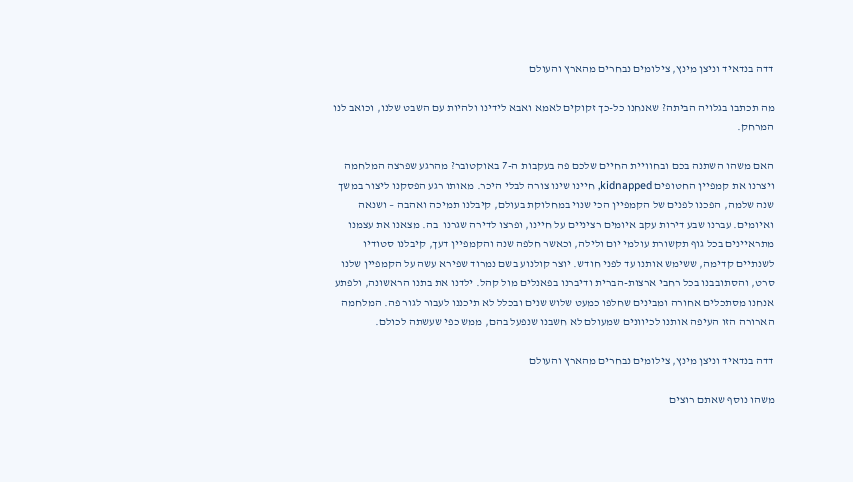דדה בנדאיד וניצן מינץ, צילומים נבחרים מהארץ והעולם

מה תכתבו בגלויה הביתה? שאנחנו כל-כך זקוקים לאמא ואבא לידינו ולהיות עם השבט שלנו, וכואב לנו המרחק.

האם משהו השתנה בכם ובחוויית החיים שלכם פה בעקבות ה-7 באוקטובר? מהרגע שפרצה המלחמה ויצרנו את קמפיין החטופים kidnapped, חיינו שינו צורה לבלי היכר. מאותו רגע הפסקנו ליצור במשך שנה שלמה, הפכנו לפנים של הקמפיין הכי שנוי במחלוקת בעולם, קיבלנו תמיכה ואהבה – ושנאה ואיומים. עברנו שבע דירות עקב איומים רציניים על חיינו, ופרצו לדירה שגרנו  בה. מצאנו את עצמנו מתראיינים בכל גוף תקשורת עולמי יום ולילה, וכאשר חלפה שנה והקמפיין דעך, קיבלנו סטודיו לשנתיים קדימה, ששימש אותנו עד לפני חודש. יוצר קולנוע בשם נמרוד שפירא עשה על הקמפיין שלנו סרט, והסתובבנו בכל רחבי ארצות-הברית ודיברנו בפאנלים מול קהל. ילדנו את בתנו הראשונה, ולפתע אנחנו מסתכלים אחורה ומבינים שחלפו כמעט שלוש שנים ובכלל לא תיכננו לעבור לגור פה. המלחמה הארורה הזו העיפה אותנו לכיוונים שמעולם לא חשבנו שנפעל בהם, ממש כפי שעשתה לכולם.

דדה בנדאיד וניצן מינץ, צילומים נבחרים מהארץ והעולם

משהו נוסף שאתם רוצים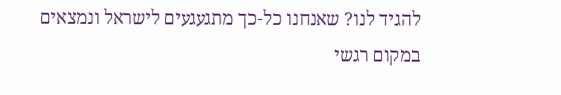להגיד לנו? שאנחנו כל-כך מתגעגעים לישראל ונמצאים במקום רגשי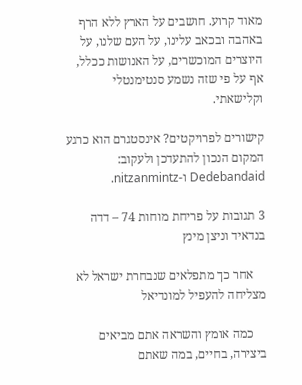מאוד קרוע. חושבים על הארץ ללא הרף באהבה ובכאב עלינו, על העם שלנו, על היוצרים המוכשרים, על האנושות ככלל, אף על פי שזה נשמע סנטימנטלי וקלישאתי.

קישורים לפרויקטים? אינסטגרם הוא כרגע המקום הנכון להתעדכן ולעקוב: Dedebandaid ו-nitzanmintz.

3 תגובות על פריחת מוחות 74 – דדה בנדאיד וניצן מינץ

    אחר כך מתפלאים שנבחרת ישראל לא מצליחה להעפיל למונדיאל

    כמה אומץ והשראה אתם מביאים ביצירה, בחיים, במה שאתם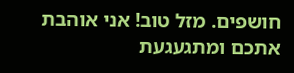חושפים. מזל טוב! אני אוהבת אתכם ומתגעגעת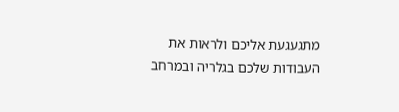מתגעגעת אליכם ולראות את העבודות שלכם בגלריה ובמרחב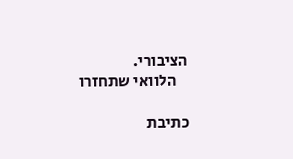הציבורי.
    הלוואי שתחזרו

כתיבת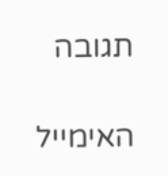תגובה

האימייל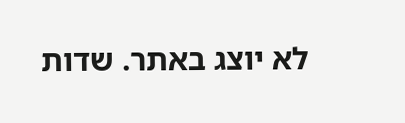לא יוצג באתר. שדות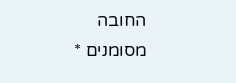החובה מסומנים *